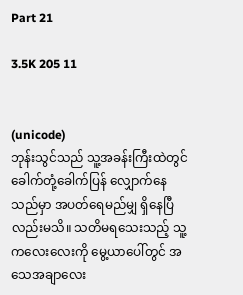Part 21

3.5K 205 11


(unicode)
ဘုန်းသွင်သည် သူ့အခန်းကြီးထဲတွင် ခေါက်တုံ့ခေါက်ပြန် လျှောက်နေသည်မှာ အပတ်ရေမည်မျှ ရှိနေပြီလည်းမသိ။ သတိမရသေးသည့် သူ့ကလေးလေးကို မွေ့ယာပေါ်တွင် အသေအချာလေး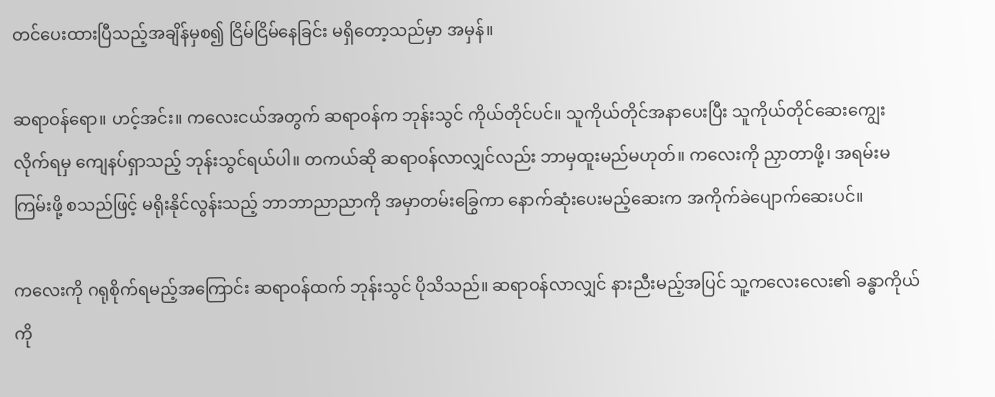တင်ပေးထားပြီသည့်အချိန်မှစ၍ ငြိမ်ငြိမ်နေခြင်း မရှိတော့သည်မှာ အမှန်။

ဆရာဝန်ရော။ ဟင့်အင်း။ ကလေးငယ်အတွက် ဆရာဝန်က ဘုန်းသွင် ကိုယ်တိုင်ပင်။ သူကိုယ်တိုင်အနာပေးပြီး သူကိုယ်တိုင်ဆေးကျွေးလိုက်ရမှ ကျေနပ်ရှာသည့် ဘုန်းသွင်ရယ်ပါ။ တကယ်ဆို ဆရာဝန်လာလျှင်လည်း ဘာမှထူးမည်မဟုတ်။ ကလေးကို ညှာတာဖို့၊ အရမ်းမကြမ်းဖို့ စသည်ဖြင့် မရိုးနိုင်လွန်းသည့် ဘာဘာညာညာကို အမှာတမ်းခြွေကာ နောက်ဆုံးပေးမည့်ဆေးက အကိုက်ခဲပျောက်ဆေးပင်။

ကလေးကို ဂရုစိုက်ရမည့်အကြောင်း ဆရာဝန်ထက် ဘုန်းသွင် ပိုသိသည်။ ဆရာဝန်လာလျှင် နားညီးမည့်အပြင် သူ့ကလေးလေး၏ ခန္ဓာကိုယ်ကို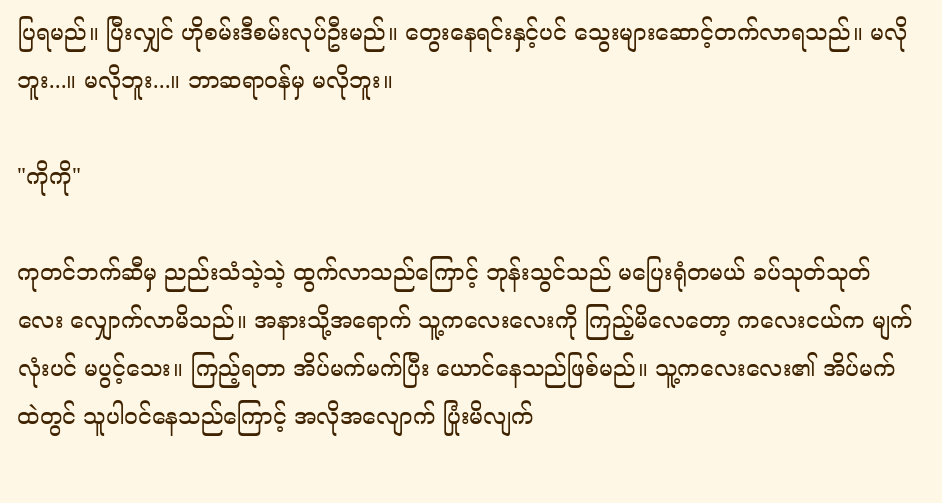ပြရမည်။ ပြီးလျှင် ဟိုစမ်းဒီစမ်းလုပ်ဦးမည်။ တွေးနေရင်းနှင့်ပင် သွေးများဆောင့်တက်လာရသည်။ မလိုဘူး...။ မလိုဘူး...။ ဘာဆရာဝန်မှ မလိုဘူး။

"ကိုကို"

ကုတင်ဘက်ဆီမှ ညည်းသံသဲ့သဲ့ ထွက်လာသည်ကြောင့် ဘုန်းသွင်သည် မပြေးရုံတမယ် ခပ်သုတ်သုတ်လေး လျှောက်လာမိသည်။ အနားသို့အရောက် သူ့ကလေးလေးကို ကြည့်မိလေတော့ ကလေးငယ်က မျက်လုံးပင် မပွင့်သေး။ ကြည့်ရတာ အိပ်မက်မက်ပြီး ယောင်နေသည်ဖြစ်မည်။ သူ့ကလေးလေး၏ အိပ်မက်ထဲတွင် သူပါဝင်နေသည်ကြောင့် အလိုအလျောက် ပြုံးမိလျက်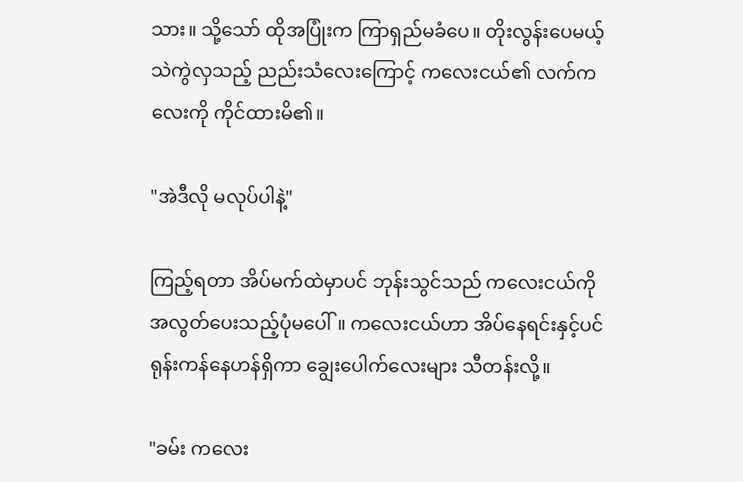သား။ သို့သော် ထိုအပြုံးက ကြာရှည်မခံပေ။ တိုးလွန်းပေမယ့် သဲကွဲလှသည့် ညည်းသံလေးကြောင့် ကလေးငယ်၏ လက်ကလေးကို ကိုင်ထားမိ၏။

"အဲဒီလို မလုပ်ပါနဲ့"

ကြည့်ရတာ အိပ်မက်ထဲမှာပင် ဘုန်းသွင်သည် ကလေးငယ်ကို အလွတ်ပေးသည့်ပုံမပေါ်။ ကလေးငယ်ဟာ အိပ်နေရင်းနှင့်ပင် ရုန်းကန်နေဟန်ရှိကာ ချွေးပေါက်လေးများ သီတန်းလို့။

"ခမ်း ကလေး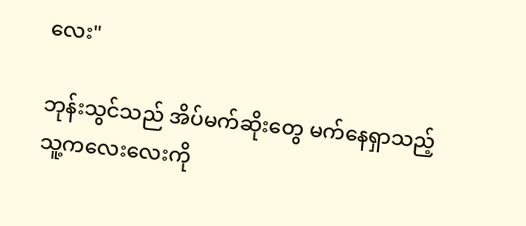လေး"

ဘုန်းသွင်သည် အိပ်မက်ဆိုးတွေ မက်နေရှာသည့် သူ့ကလေးလေးကို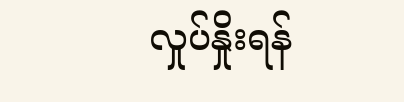လှုပ်နှိုးရန်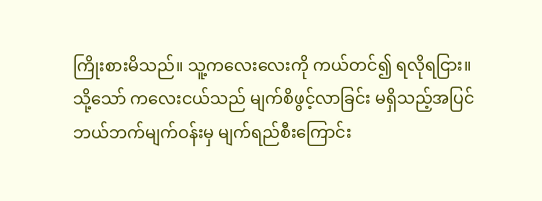ကြိုးစားမိသည်။ သူ့ကလေးလေးကို ကယ်တင်၍ ရလိုရငြား။ သို့သော် ကလေးငယ်သည် မျက်စိဖွင့်လာခြင်း မရှိသည့်အပြင် ဘယ်ဘက်မျက်ဝန်းမှ မျက်ရည်စီးကြောင်း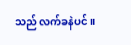သည် လက်ခနဲပင်။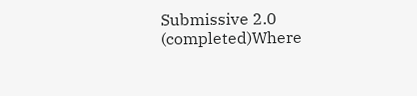Submissive 2.0 (completed)Where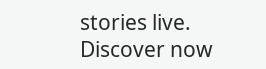stories live. Discover now